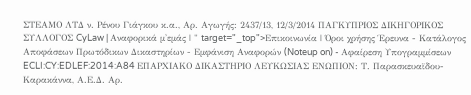ΣΤΕΑΜΟ ΛΤΔ ν. Ρένου Γιάγκου κ.α., Αρ. Αγωγής: 2437/13, 12/3/2014 ΠΑΓΚΥΠΡΙΟΣ ΔΙΚΗΓΟΡΙΚΟΣ ΣΥΛΛΟΓΟΣ CyLaw | Αναφορικά μ'εμάς | " target="_top">Επικοινωνία | Όροι χρήσης Έρευνα - Κατάλογος Αποφάσεων Πρωτόδικων Δικαστηρίων - Εμφάνιση Αναφορών (Noteup on) - Αφαίρεση Υπογραμμίσεων ECLI:CY:EDLEF:2014:A84 ΕΠΑΡΧΙΑΚΟ ΔΙΚΑΣΤΗΡΙΟ ΛΕΥΚΩΣΙΑΣ ΕΝΩΠΙΟΝ: Τ. Παρασκευαϊδου-Καρακάννα, Α.Ε.Δ. Αρ.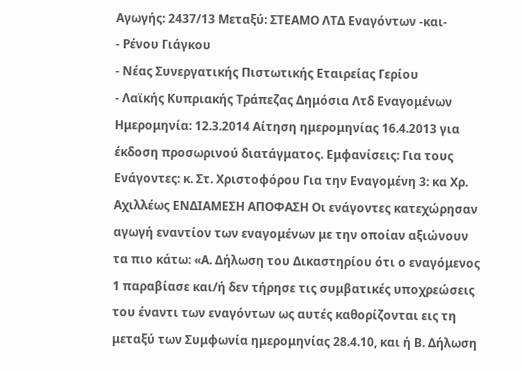Αγωγής: 2437/13 Μεταξύ: ΣΤΕΑΜΟ ΛΤΔ Εναγόντων -και-
- Ρένου Γιάγκου
- Νέας Συνεργατικής Πιστωτικής Εταιρείας Γερίου
- Λαϊκής Κυπριακής Τράπεζας Δημόσια Λτδ Εναγομένων Ημερομηνία: 12.3.2014 Αίτηση ημερομηνίας 16.4.2013 για έκδοση προσωρινού διατάγματος. Εμφανίσεις: Για τους Ενάγοντες: κ. Στ. Χριστοφόρου Για την Εναγομένη 3: κα Χρ. Αχιλλέως ΕΝΔΙΑΜΕΣΗ ΑΠΟΦΑΣΗ Οι ενάγοντες κατεχώρησαν αγωγή εναντίον των εναγομένων με την οποίαν αξιώνουν τα πιο κάτω: «Α. Δήλωση του Δικαστηρίου ότι ο εναγόμενος 1 παραβίασε και/ή δεν τήρησε τις συμβατικές υποχρεώσεις του έναντι των εναγόντων ως αυτές καθορίζονται εις τη μεταξύ των Συμφωνία ημερομηνίας 28.4.10, και ή Β. Δήλωση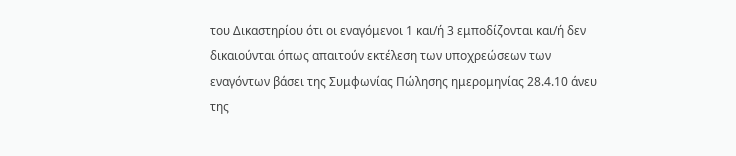του Δικαστηρίου ότι οι εναγόμενοι 1 και/ή 3 εμποδίζονται και/ή δεν δικαιούνται όπως απαιτούν εκτέλεση των υποχρεώσεων των εναγόντων βάσει της Συμφωνίας Πώλησης ημερομηνίας 28.4.10 άνευ της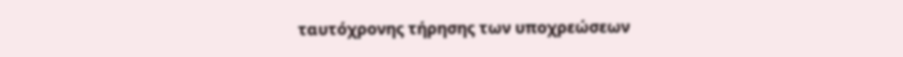ταυτόχρονης τήρησης των υποχρεώσεων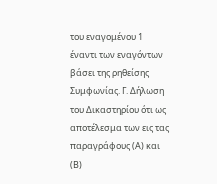του εναγομένου 1 έναντι των εναγόντων βάσει της ρηθείσης Συμφωνίας. Γ. Δήλωση του Δικαστηρίου ότι ως αποτέλεσμα των εις τας παραγράφους (Α) και (Β)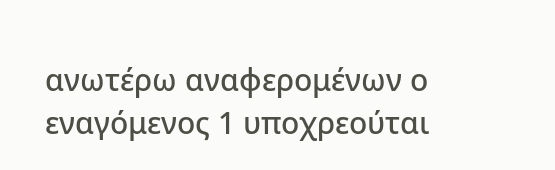ανωτέρω αναφερομένων ο εναγόμενος 1 υποχρεούται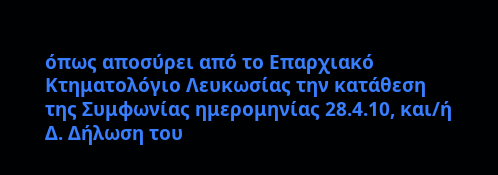όπως αποσύρει από το Επαρχιακό Κτηματολόγιο Λευκωσίας την κατάθεση της Συμφωνίας ημερομηνίας 28.4.10, και/ή Δ. Δήλωση του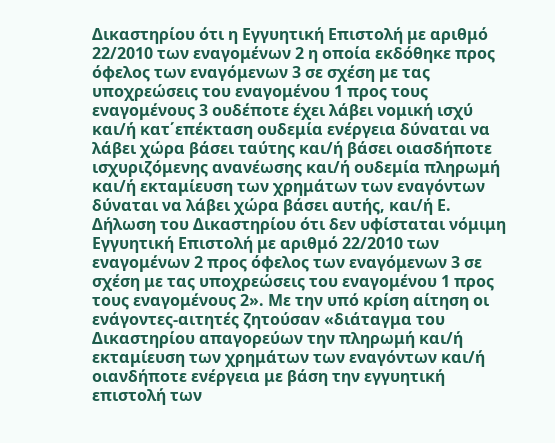Δικαστηρίου ότι η Εγγυητική Επιστολή με αριθμό 22/2010 των εναγομένων 2 η οποία εκδόθηκε προς όφελος των εναγόμενων 3 σε σχέση με τας υποχρεώσεις του εναγομένου 1 προς τους εναγομένους 3 ουδέποτε έχει λάβει νομική ισχύ και/ή κατ΄επέκταση ουδεμία ενέργεια δύναται να λάβει χώρα βάσει ταύτης και/ή βάσει οιασδήποτε ισχυριζόμενης ανανέωσης και/ή ουδεμία πληρωμή και/ή εκταμίευση των χρημάτων των εναγόντων δύναται να λάβει χώρα βάσει αυτής, και/ή Ε. Δήλωση του Δικαστηρίου ότι δεν υφίσταται νόμιμη Εγγυητική Επιστολή με αριθμό 22/2010 των εναγομένων 2 προς όφελος των εναγόμενων 3 σε σχέση με τας υποχρεώσεις του εναγομένου 1 προς τους εναγομένους 2». Με την υπό κρίση αίτηση οι ενάγοντες-αιτητές ζητούσαν «διάταγμα του Δικαστηρίου απαγορεύων την πληρωμή και/ή εκταμίευση των χρημάτων των εναγόντων και/ή οιανδήποτε ενέργεια με βάση την εγγυητική επιστολή των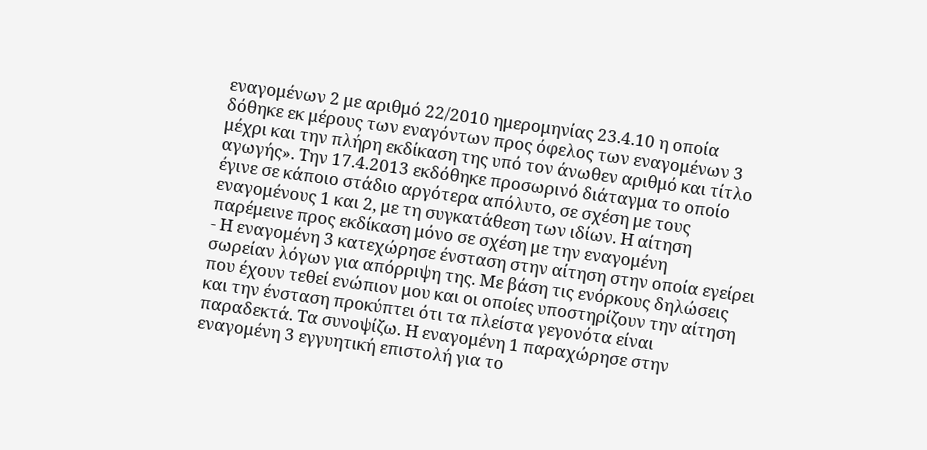εναγομένων 2 με αριθμό 22/2010 ημερομηνίας 23.4.10 η οποία δόθηκε εκ μέρους των εναγόντων προς όφελος των εναγομένων 3 μέχρι και την πλήρη εκδίκαση της υπό τον άνωθεν αριθμό και τίτλο αγωγής». Την 17.4.2013 εκδόθηκε προσωρινό διάταγμα το οποίο έγινε σε κάποιο στάδιο αργότερα απόλυτο, σε σχέση με τους εναγομένους 1 και 2, με τη συγκατάθεση των ιδίων. Η αίτηση παρέμεινε προς εκδίκαση μόνο σε σχέση με την εναγομένη
- Η εναγομένη 3 κατεχώρησε ένσταση στην αίτηση στην οποία εγείρει σωρείαν λόγων για απόρριψη της. Με βάση τις ενόρκους δηλώσεις που έχουν τεθεί ενώπιον μου και οι οποίες υποστηρίζουν την αίτηση και την ένσταση προκύπτει ότι τα πλείστα γεγονότα είναι παραδεκτά. Τα συνοψίζω. Η εναγομένη 1 παραχώρησε στην εναγομένη 3 εγγυητική επιστολή για το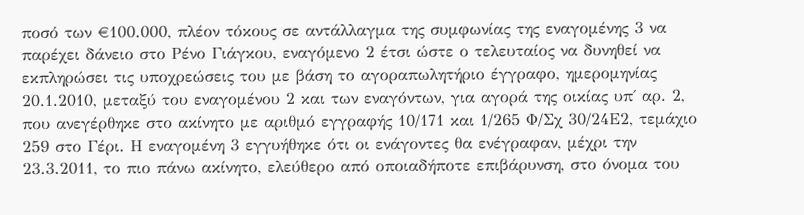ποσό των €100.000, πλέον τόκους σε αντάλλαγμα της συμφωνίας της εναγομένης 3 να παρέχει δάνειο στο Ρένο Γιάγκου, εναγόμενο 2 έτσι ώστε ο τελευταίος να δυνηθεί να εκπληρώσει τις υποχρεώσεις του με βάση το αγοραπωλητήριο έγγραφο, ημερομηνίας 20.1.2010, μεταξύ του εναγομένου 2 και των εναγόντων, για αγορά της οικίας υπ΄ αρ. 2, που ανεγέρθηκε στο ακίνητο με αριθμό εγγραφής 10/171 και 1/265 Φ/Σχ 30/24Ε2, τεμάχιο 259 στο Γέρι. Η εναγομένη 3 εγγυήθηκε ότι οι ενάγοντες θα ενέγραφαν, μέχρι την 23.3.2011, το πιο πάνω ακίνητο, ελεύθερο από οποιαδήποτε επιβάρυνση, στο όνομα του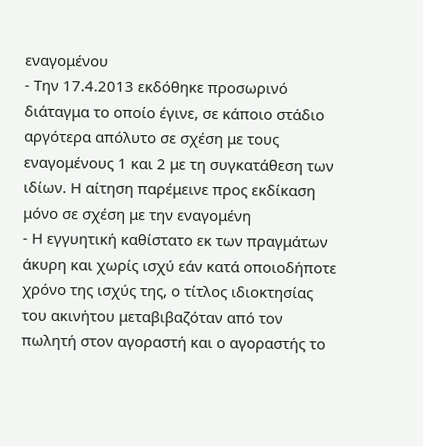εναγομένου
- Την 17.4.2013 εκδόθηκε προσωρινό διάταγμα το οποίο έγινε, σε κάποιο στάδιο αργότερα απόλυτο σε σχέση με τους εναγομένους 1 και 2 με τη συγκατάθεση των ιδίων. Η αίτηση παρέμεινε προς εκδίκαση μόνο σε σχέση με την εναγομένη
- Η εγγυητική καθίστατο εκ των πραγμάτων άκυρη και χωρίς ισχύ εάν κατά οποιοδήποτε χρόνο της ισχύς της, ο τίτλος ιδιοκτησίας του ακινήτου μεταβιβαζόταν από τον πωλητή στον αγοραστή και ο αγοραστής το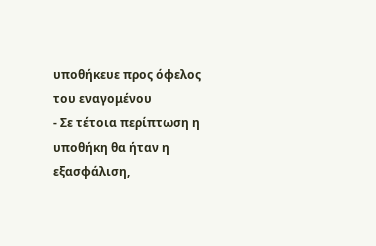υποθήκευε προς όφελος του εναγομένου
- Σε τέτοια περίπτωση η υποθήκη θα ήταν η εξασφάλιση,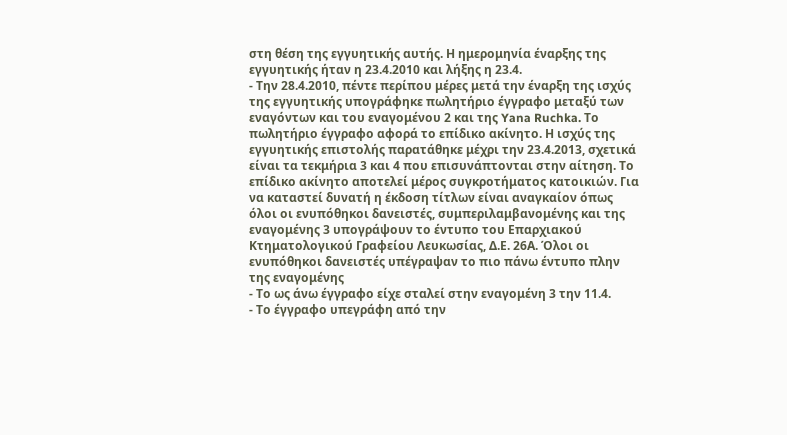στη θέση της εγγυητικής αυτής. Η ημερομηνία έναρξης της εγγυητικής ήταν η 23.4.2010 και λήξης η 23.4.
- Την 28.4.2010, πέντε περίπου μέρες μετά την έναρξη της ισχύς της εγγυητικής υπογράφηκε πωλητήριο έγγραφο μεταξύ των εναγόντων και του εναγομένου 2 και της Yana Ruchka. Το πωλητήριο έγγραφο αφορά το επίδικο ακίνητο. Η ισχύς της εγγυητικής επιστολής παρατάθηκε μέχρι την 23.4.2013, σχετικά είναι τα τεκμήρια 3 και 4 που επισυνάπτονται στην αίτηση. Το επίδικο ακίνητο αποτελεί μέρος συγκροτήματος κατοικιών. Για να καταστεί δυνατή η έκδοση τίτλων είναι αναγκαίον όπως όλοι οι ενυπόθηκοι δανειστές, συμπεριλαμβανομένης και της εναγομένης 3 υπογράψουν το έντυπο του Επαρχιακού Κτηματολογικού Γραφείου Λευκωσίας, Δ.Ε. 26Α. Όλοι οι ενυπόθηκοι δανειστές υπέγραψαν το πιο πάνω έντυπο πλην της εναγομένης
- Το ως άνω έγγραφο είχε σταλεί στην εναγομένη 3 την 11.4.
- Το έγγραφο υπεγράφη από την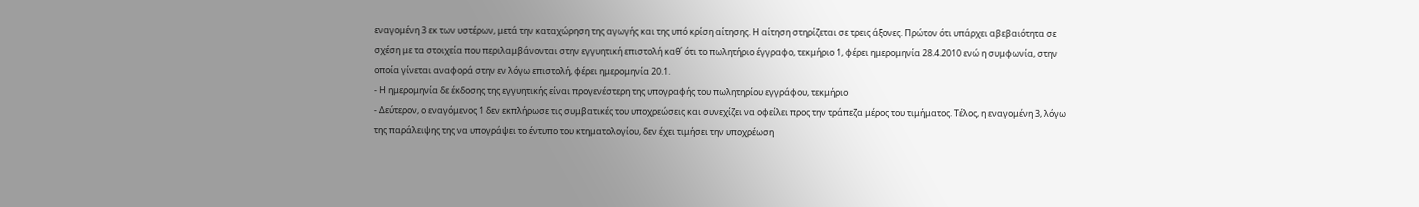εναγομένη 3 εκ των υστέρων, μετά την καταχώρηση της αγωγής και της υπό κρίση αίτησης. Η αίτηση στηρίζεται σε τρεις άξονες. Πρώτον ότι υπάρχει αβεβαιότητα σε σχέση με τα στοιχεία που περιλαμβάνονται στην εγγυητική επιστολή καθ΄ ότι το πωλητήριο έγγραφο, τεκμήριο 1, φέρει ημερομηνία 28.4.2010 ενώ η συμφωνία, στην οποία γίνεται αναφορά στην εν λόγω επιστολή, φέρει ημερομηνία 20.1.
- Η ημερομηνία δε έκδοσης της εγγυητικής είναι προγενέστερη της υπογραφής του πωλητηρίου εγγράφου, τεκμήριο
- Δεύτερον, ο εναγόμενος 1 δεν εκπλήρωσε τις συμβατικές του υποχρεώσεις και συνεχίζει να οφείλει προς την τράπεζα μέρος του τιμήματος. Τέλος, η εναγομένη 3, λόγω της παράλειψης της να υπογράψει το έντυπο του κτηματολογίου, δεν έχει τιμήσει την υποχρέωση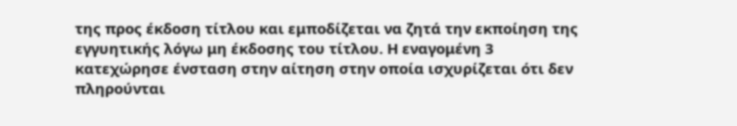της προς έκδοση τίτλου και εμποδίζεται να ζητά την εκποίηση της εγγυητικής λόγω μη έκδοσης του τίτλου. Η εναγομένη 3 κατεχώρησε ένσταση στην αίτηση στην οποία ισχυρίζεται ότι δεν πληρούνται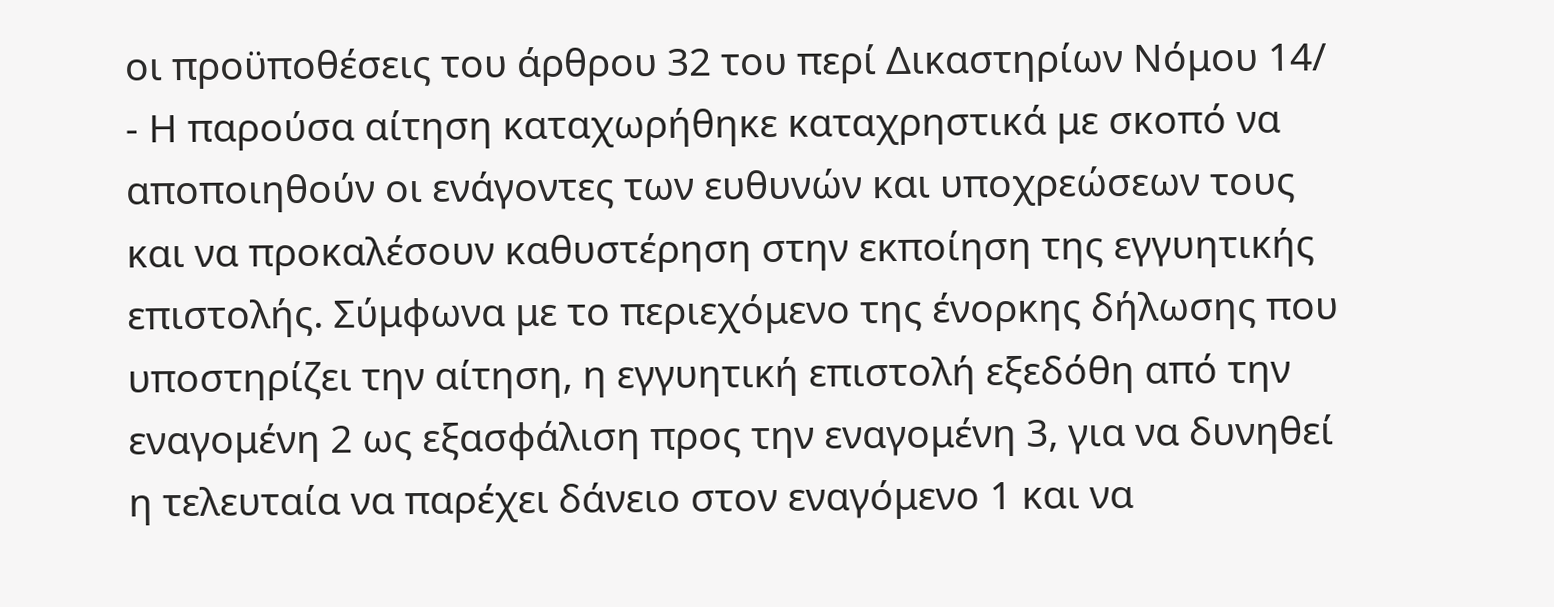οι προϋποθέσεις του άρθρου 32 του περί Δικαστηρίων Νόμου 14/
- Η παρούσα αίτηση καταχωρήθηκε καταχρηστικά με σκοπό να αποποιηθούν οι ενάγοντες των ευθυνών και υποχρεώσεων τους και να προκαλέσουν καθυστέρηση στην εκποίηση της εγγυητικής επιστολής. Σύμφωνα με το περιεχόμενο της ένορκης δήλωσης που υποστηρίζει την αίτηση, η εγγυητική επιστολή εξεδόθη από την εναγομένη 2 ως εξασφάλιση προς την εναγομένη 3, για να δυνηθεί η τελευταία να παρέχει δάνειο στον εναγόμενο 1 και να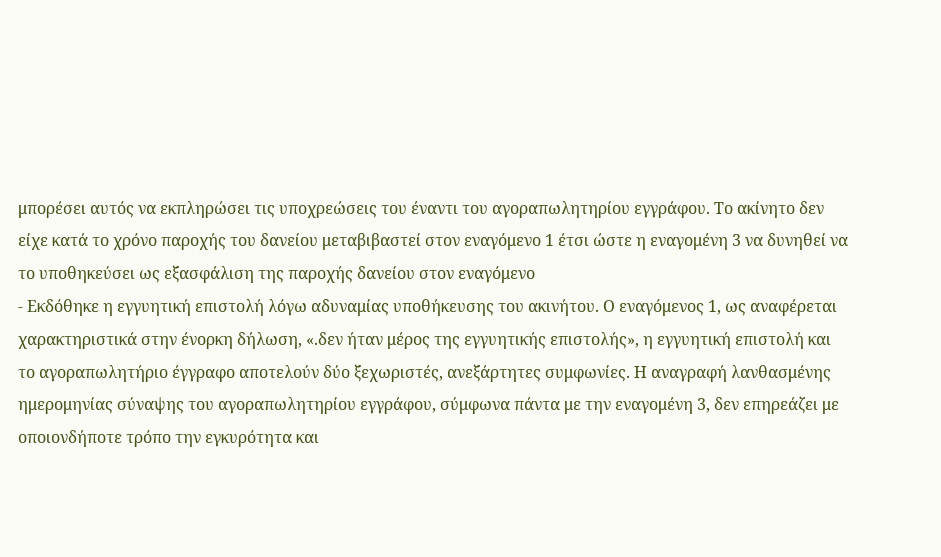μπορέσει αυτός να εκπληρώσει τις υποχρεώσεις του έναντι του αγοραπωλητηρίου εγγράφου. Το ακίνητο δεν είχε κατά το χρόνο παροχής του δανείου μεταβιβαστεί στον εναγόμενο 1 έτσι ώστε η εναγομένη 3 να δυνηθεί να το υποθηκεύσει ως εξασφάλιση της παροχής δανείου στον εναγόμενο
- Εκδόθηκε η εγγυητική επιστολή λόγω αδυναμίας υποθήκευσης του ακινήτου. Ο εναγόμενος 1, ως αναφέρεται χαρακτηριστικά στην ένορκη δήλωση, «.δεν ήταν μέρος της εγγυητικής επιστολής», η εγγυητική επιστολή και το αγοραπωλητήριο έγγραφο αποτελούν δύο ξεχωριστές, ανεξάρτητες συμφωνίες. Η αναγραφή λανθασμένης ημερομηνίας σύναψης του αγοραπωλητηρίου εγγράφου, σύμφωνα πάντα με την εναγομένη 3, δεν επηρεάζει με οποιονδήποτε τρόπο την εγκυρότητα και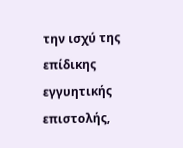την ισχύ της επίδικης εγγυητικής επιστολής,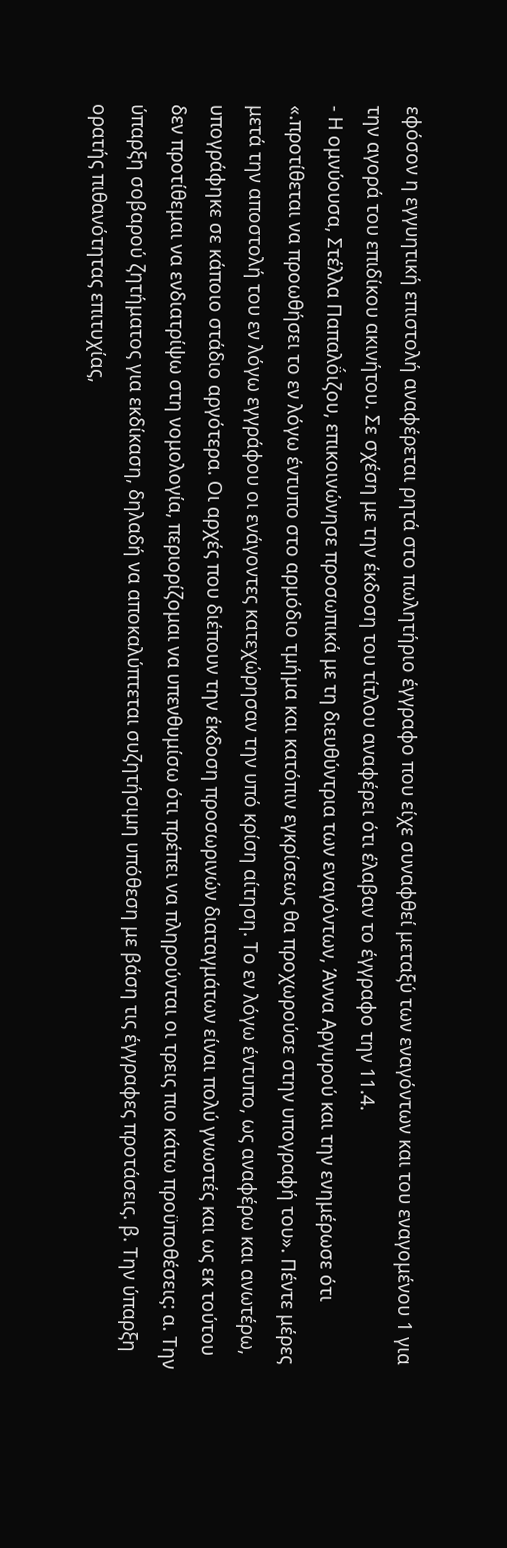εφόσον η εγγυητική επιστολή αναφέρεται ρητά στο πωλητήριο έγγραφο που είχε συναφθεί μεταξύ των εναγόντων και του εναγομένου 1 για την αγορά του επιδίκου ακινήτου. Σε σχέση με την έκδοση του τίτλου αναφέρει ότι έλαβαν το έγγραφο την 11.4.
- Η ομνύουσα, Στέλλα Παπαλο̈́ιζου, επικοινώνησε προσωπικά με τη διευθύντρια των εναγόντων, Άννα Αργυρού και την ενημέρωσε ότι «.προτίθεται να προωθήσει το εν λόγω έντυπο στο αρμόδιο τμήμα και κατόπιν εγκρίσεως θα προχωρούσε στην υπογραφή του». Πέντε μέρες μετά την αποστολή του εν λόγω εγγράφου οι ενάγοντες κατεχώρησαν την υπό κρίση αίτηση. Το εν λόγω έντυπο, ως αναφέρω και ανωτέρω, υπογράφηκε σε κάποιο στάδιο αργότερα. Οι αρχές που διέπουν την έκδοση προσωρινών διαταγμάτων είναι πολύ γνωστές και ως εκ τούτου δεν προτίθεμαι να ενδιατρίψω στη νομολογία, περιορίζομαι να υπενθυμίσω ότι πρέπει να πληρούνται οι τρεις πιο κάτω προϋποθέσεις: α. Την ύπαρξη σοβαρού ζητήματος για εκδίκαση, δηλαδή να αποκαλύπτεται συζητήσιμη υπόθεση με βάση τις έγγραφες προτάσεις. β. Την ύπαρξη ορατής πιθανότητας επιτυχίας,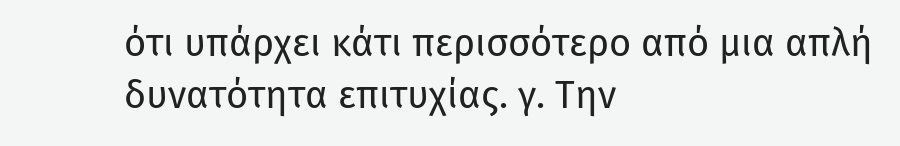ότι υπάρχει κάτι περισσότερο από μια απλή δυνατότητα επιτυχίας. γ. Την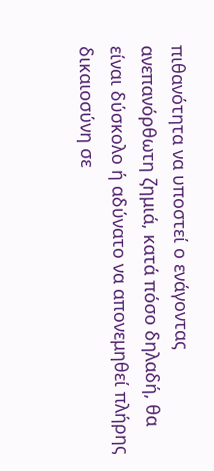πιθανότητα να υποστεί ο ενάγοντας ανεπανόρθωτη ζημιά, κατά πόσο δηλαδή, θα είναι δύσκολο ή αδύνατο να απονεμηθεί πλήρης δικαιοσύνη σε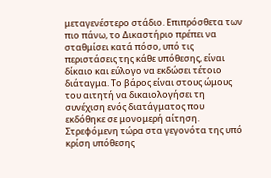μεταγενέστερο στάδιο. Επιπρόσθετα των πιο πάνω, το Δικαστήριο πρέπει να σταθμίσει κατά πόσο, υπό τις περιστάσεις της κάθε υπόθεσης, είναι δίκαιο και εύλογο να εκδώσει τέτοιο διάταγμα. Το βάρος είναι στους ώμους του αιτητή να δικαιολογήσει τη συνέχιση ενός διατάγματος που εκδόθηκε σε μονομερή αίτηση. Στρεφόμενη τώρα στα γεγονότα της υπό κρίση υπόθεσης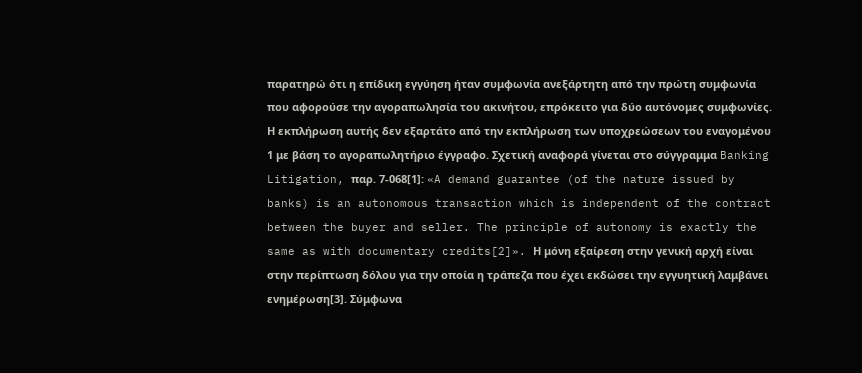παρατηρώ ότι η επίδικη εγγύηση ήταν συμφωνία ανεξάρτητη από την πρώτη συμφωνία που αφορούσε την αγοραπωλησία του ακινήτου, επρόκειτο για δύο αυτόνομες συμφωνίες. Η εκπλήρωση αυτής δεν εξαρτάτο από την εκπλήρωση των υποχρεώσεων του εναγομένου 1 με βάση το αγοραπωλητήριο έγγραφο. Σχετική αναφορά γίνεται στο σύγγραμμα Banking Litigation, παρ. 7-068[1]: «A demand guarantee (of the nature issued by banks) is an autonomous transaction which is independent of the contract between the buyer and seller. The principle of autonomy is exactly the same as with documentary credits[2]». Η μόνη εξαίρεση στην γενική αρχή είναι στην περίπτωση δόλου για την οποία η τράπεζα που έχει εκδώσει την εγγυητική λαμβάνει ενημέρωση[3]. Σύμφωνα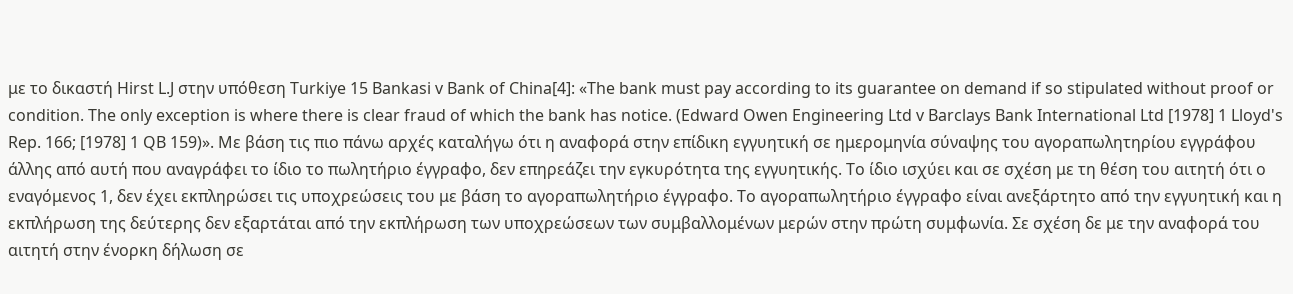με το δικαστή Hirst L.J στην υπόθεση Turkiye 15 Bankasi v Bank of China[4]: «The bank must pay according to its guarantee on demand if so stipulated without proof or condition. The only exception is where there is clear fraud of which the bank has notice. (Edward Owen Engineering Ltd v Barclays Bank International Ltd [1978] 1 Lloyd's Rep. 166; [1978] 1 QB 159)». Με βάση τις πιο πάνω αρχές καταλήγω ότι η αναφορά στην επίδικη εγγυητική σε ημερομηνία σύναψης του αγοραπωλητηρίου εγγράφου άλλης από αυτή που αναγράφει το ίδιο το πωλητήριο έγγραφο, δεν επηρεάζει την εγκυρότητα της εγγυητικής. Το ίδιο ισχύει και σε σχέση με τη θέση του αιτητή ότι ο εναγόμενος 1, δεν έχει εκπληρώσει τις υποχρεώσεις του με βάση το αγοραπωλητήριο έγγραφο. Το αγοραπωλητήριο έγγραφο είναι ανεξάρτητο από την εγγυητική και η εκπλήρωση της δεύτερης δεν εξαρτάται από την εκπλήρωση των υποχρεώσεων των συμβαλλομένων μερών στην πρώτη συμφωνία. Σε σχέση δε με την αναφορά του αιτητή στην ένορκη δήλωση σε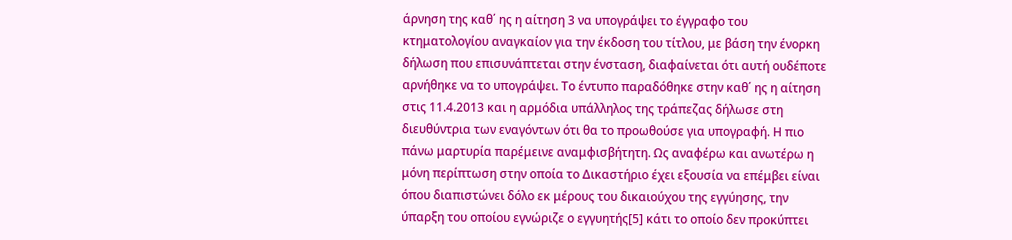άρνηση της καθ΄ ης η αίτηση 3 να υπογράψει το έγγραφο του κτηματολογίου αναγκαίον για την έκδοση του τίτλου, με βάση την ένορκη δήλωση που επισυνάπτεται στην ένσταση, διαφαίνεται ότι αυτή ουδέποτε αρνήθηκε να το υπογράψει. Το έντυπο παραδόθηκε στην καθ΄ ης η αίτηση στις 11.4.2013 και η αρμόδια υπάλληλος της τράπεζας δήλωσε στη διευθύντρια των εναγόντων ότι θα το προωθούσε για υπογραφή. Η πιο πάνω μαρτυρία παρέμεινε αναμφισβήτητη. Ως αναφέρω και ανωτέρω η μόνη περίπτωση στην οποία το Δικαστήριο έχει εξουσία να επέμβει είναι όπου διαπιστώνει δόλο εκ μέρους του δικαιούχου της εγγύησης, την ύπαρξη του οποίου εγνώριζε ο εγγυητής[5] κάτι το οποίο δεν προκύπτει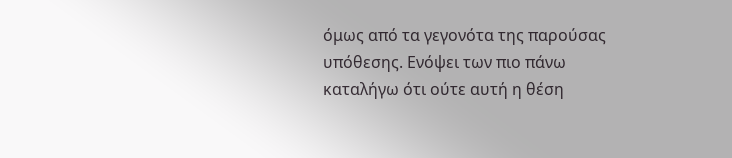όμως από τα γεγονότα της παρούσας υπόθεσης. Ενόψει των πιο πάνω καταλήγω ότι ούτε αυτή η θέση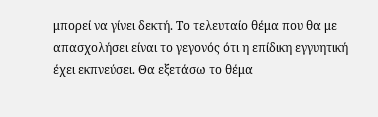μπορεί να γίνει δεκτή. Το τελευταίο θέμα που θα με απασχολήσει είναι το γεγονός ότι η επίδικη εγγυητική έχει εκπνεύσει. Θα εξετάσω το θέμα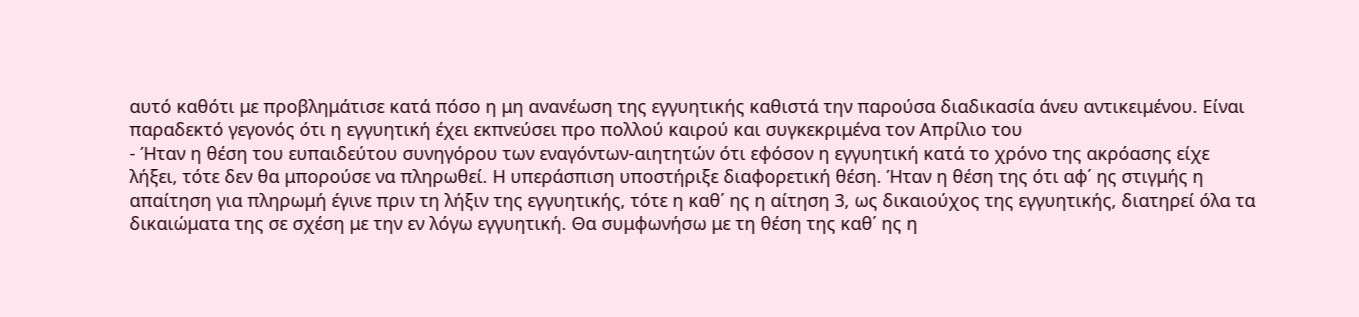αυτό καθότι με προβλημάτισε κατά πόσο η μη ανανέωση της εγγυητικής καθιστά την παρούσα διαδικασία άνευ αντικειμένου. Είναι παραδεκτό γεγονός ότι η εγγυητική έχει εκπνεύσει προ πολλού καιρού και συγκεκριμένα τον Απρίλιο του
- Ήταν η θέση του ευπαιδεύτου συνηγόρου των εναγόντων-αιητητών ότι εφόσον η εγγυητική κατά το χρόνο της ακρόασης είχε λήξει, τότε δεν θα μπορούσε να πληρωθεί. Η υπεράσπιση υποστήριξε διαφορετική θέση. Ήταν η θέση της ότι αφ΄ ης στιγμής η απαίτηση για πληρωμή έγινε πριν τη λήξιν της εγγυητικής, τότε η καθ΄ ης η αίτηση 3, ως δικαιούχος της εγγυητικής, διατηρεί όλα τα δικαιώματα της σε σχέση με την εν λόγω εγγυητική. Θα συμφωνήσω με τη θέση της καθ΄ ης η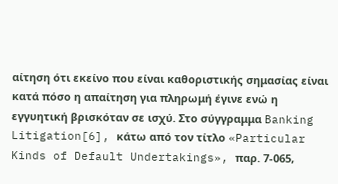αίτηση ότι εκείνο που είναι καθοριστικής σημασίας είναι κατά πόσο η απαίτηση για πληρωμή έγινε ενώ η εγγυητική βρισκόταν σε ισχύ. Στο σύγγραμμα Banking Litigation[6], κάτω από τον τίτλο «Particular Kinds of Default Undertakings», παρ. 7-065,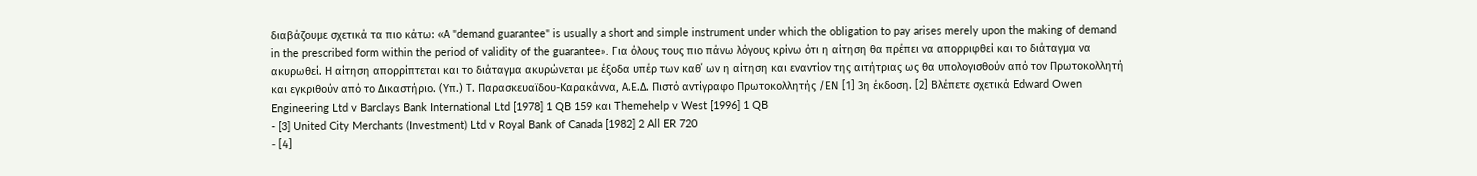διαβάζουμε σχετικά τα πιο κάτω: «Α "demand guarantee" is usually a short and simple instrument under which the obligation to pay arises merely upon the making of demand in the prescribed form within the period of validity of the guarantee». Για όλους τους πιο πάνω λόγους κρίνω ότι η αίτηση θα πρέπει να απορριφθεί και το διάταγμα να ακυρωθεί. Η αίτηση απορρίπτεται και το διάταγμα ακυρώνεται με έξοδα υπέρ των καθ΄ ων η αίτηση και εναντίον της αιτήτριας ως θα υπολογισθούν από τον Πρωτοκολλητή και εγκριθούν από το Δικαστήριο. (Υπ.) Τ. Παρασκευαϊδου-Καρακάννα, Α.Ε.Δ. Πιστό αντίγραφο Πρωτοκολλητής /ΕΝ [1] 3η έκδοση. [2] Βλέπετε σχετικά Edward Owen Engineering Ltd v Barclays Bank International Ltd [1978] 1 QB 159 και Themehelp v West [1996] 1 QB
- [3] United City Merchants (Investment) Ltd v Royal Bank of Canada [1982] 2 All ER 720
- [4]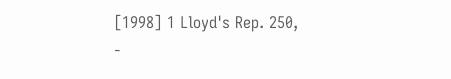[1998] 1 Lloyd's Rep. 250,
-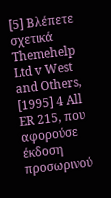[5] Βλέπετε σχετικά Themehelp Ltd v West and Others, [1995] 4 All ER 215, που αφορούσε έκδοση προσωρινού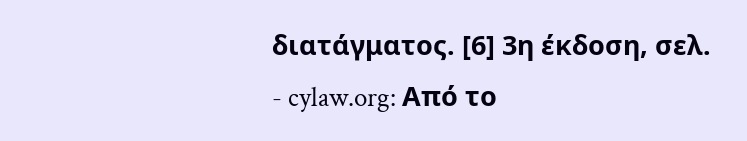διατάγματος. [6] 3η έκδοση, σελ.
- cylaw.org: Από το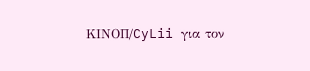ΚΙΝOΠ/CyLii για τον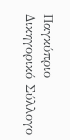Παγκύπριο Δικηγορικό Σύλλογο